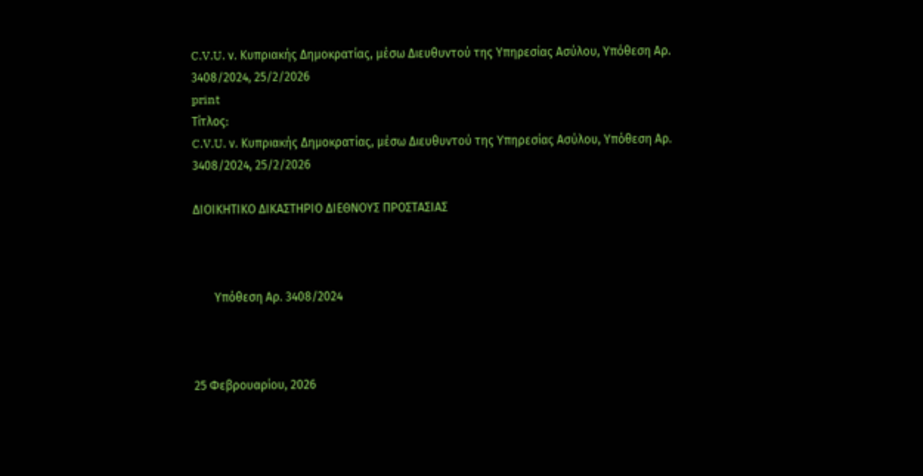C.V.U. ν. Κυπριακής Δημοκρατίας, μέσω Διευθυντού της Υπηρεσίας Ασύλου, Υπόθεση Αρ. 3408/2024, 25/2/2026
print
Τίτλος:
C.V.U. ν. Κυπριακής Δημοκρατίας, μέσω Διευθυντού της Υπηρεσίας Ασύλου, Υπόθεση Αρ. 3408/2024, 25/2/2026

ΔΙΟΙΚΗΤΙΚΟ ΔΙΚΑΣΤΗΡΙΟ ΔΙΕΘΝΟΥΣ ΠΡΟΣΤΑΣΙΑΣ



       Υπόθεση Αρ. 3408/2024



25 Φεβρουαρίου, 2026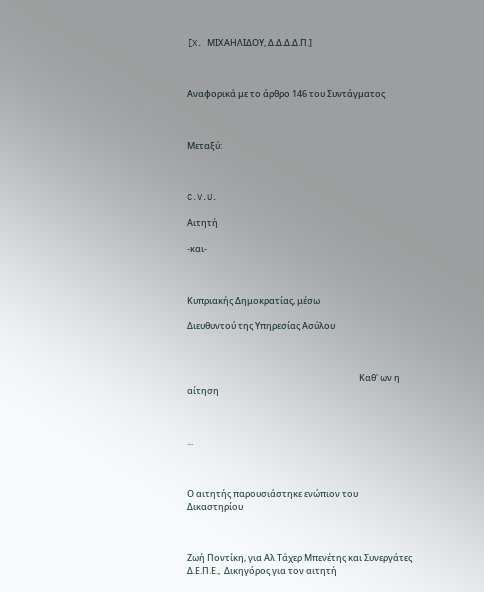[X. ΜΙΧΑΗΛΙΔΟΥ, Δ.Δ.Δ.Δ.Π.]



Αναφορικά με το άρθρο 146 του Συντάγματος



Μεταξύ:



C.V.U.

Αιτητή

-και-



Κυπριακής Δημοκρατίας, μέσω

Διευθυντού της Υπηρεσίας Ασύλου



                                                                                      Καθ' ων η αίτηση



...



Ο αιτητής παρουσιάστηκε ενώπιον του Δικαστηρίου



Ζωή Ποντίκη, για Αλ Τάχερ Μπενέτης και Συνεργάτες Δ.Ε.Π.Ε.,  Δικηγόρος για τον αιτητή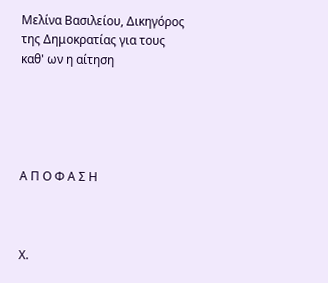Μελίνα Βασιλείου, Δικηγόρος της Δημοκρατίας για τους καθ' ων η αίτηση





Α Π Ο Φ Α Σ Η



Χ.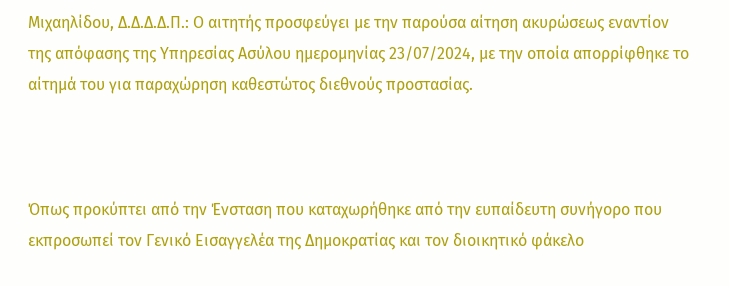Μιχαηλίδου, Δ.Δ.Δ.Δ.Π.: Ο αιτητής προσφεύγει με την παρούσα αίτηση ακυρώσεως εναντίον της απόφασης της Υπηρεσίας Ασύλου ημερομηνίας 23/07/2024, με την οποία απορρίφθηκε το αίτημά του για παραχώρηση καθεστώτος διεθνούς προστασίας.



Όπως προκύπτει από την Ένσταση που καταχωρήθηκε από την ευπαίδευτη συνήγορο που εκπροσωπεί τον Γενικό Εισαγγελέα της Δημοκρατίας και τον διοικητικό φάκελο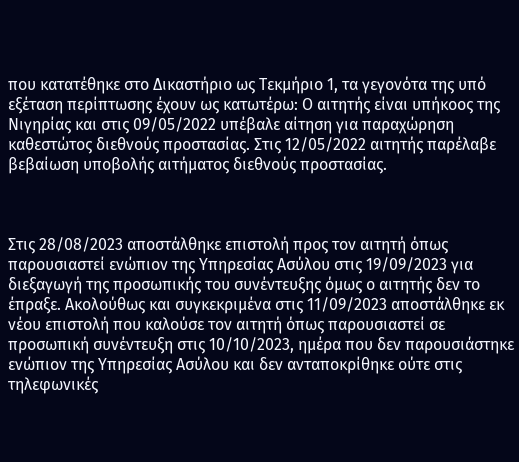που κατατέθηκε στο Δικαστήριο ως Τεκμήριο 1, τα γεγονότα της υπό εξέταση περίπτωσης έχουν ως κατωτέρω: Ο αιτητής είναι υπήκοος της Νιγηρίας και στις 09/05/2022 υπέβαλε αίτηση για παραχώρηση καθεστώτος διεθνούς προστασίας. Στις 12/05/2022 αιτητής παρέλαβε βεβαίωση υποβολής αιτήματος διεθνούς προστασίας.



Στις 28/08/2023 αποστάλθηκε επιστολή προς τον αιτητή όπως παρουσιαστεί ενώπιον της Υπηρεσίας Ασύλου στις 19/09/2023 για διεξαγωγή της προσωπικής του συνέντευξης όμως ο αιτητής δεν το έπραξε. Ακολούθως και συγκεκριμένα στις 11/09/2023 αποστάλθηκε εκ νέου επιστολή που καλούσε τον αιτητή όπως παρουσιαστεί σε προσωπική συνέντευξη στις 10/10/2023, ημέρα που δεν παρουσιάστηκε ενώπιον της Υπηρεσίας Ασύλου και δεν ανταποκρίθηκε ούτε στις τηλεφωνικές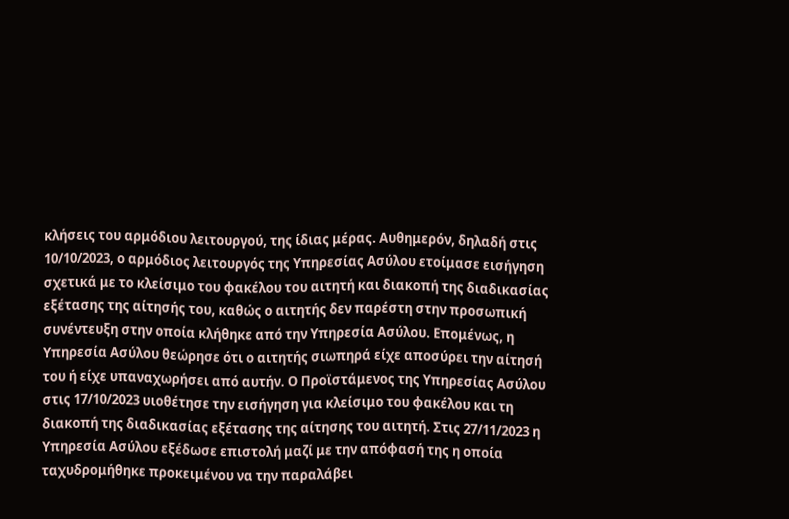κλήσεις του αρμόδιου λειτουργού, της ίδιας μέρας. Αυθημερόν, δηλαδή στις 10/10/2023, ο αρμόδιος λειτουργός της Υπηρεσίας Ασύλου ετοίμασε εισήγηση σχετικά με το κλείσιμο του φακέλου του αιτητή και διακοπή της διαδικασίας εξέτασης της αίτησής του, καθώς ο αιτητής δεν παρέστη στην προσωπική συνέντευξη στην οποία κλήθηκε από την Υπηρεσία Ασύλου. Επομένως, η Υπηρεσία Ασύλου θεώρησε ότι ο αιτητής σιωπηρά είχε αποσύρει την αίτησή του ή είχε υπαναχωρήσει από αυτήν. Ο Προϊστάμενος της Υπηρεσίας Ασύλου στις 17/10/2023 υιοθέτησε την εισήγηση για κλείσιμο του φακέλου και τη διακοπή της διαδικασίας εξέτασης της αίτησης του αιτητή. Στις 27/11/2023 η Υπηρεσία Ασύλου εξέδωσε επιστολή μαζί με την απόφασή της η οποία ταχυδρομήθηκε προκειμένου να την παραλάβει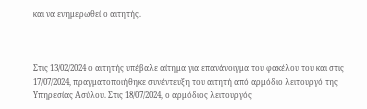και να ενημερωθεί ο αιτητής.



Στις 13/02/2024 ο αιτητής υπέβαλε αίτημα για επανάνοιγμα του φακέλου του και στις 17/07/2024, πραγματοποιήθηκε συνέντευξη του αιτητή από αρμόδιο λειτουργό της Υπηρεσίας Ασύλου. Στις 18/07/2024, ο αρμόδιος λειτουργός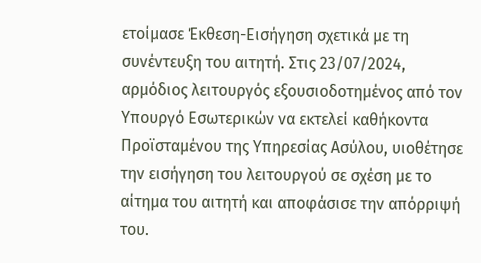ετοίμασε Έκθεση-Εισήγηση σχετικά με τη συνέντευξη του αιτητή. Στις 23/07/2024, αρμόδιος λειτουργός εξουσιοδοτημένος από τον Υπουργό Εσωτερικών να εκτελεί καθήκοντα Προϊσταμένου της Υπηρεσίας Ασύλου, υιοθέτησε την εισήγηση του λειτουργού σε σχέση με το αίτημα του αιτητή και αποφάσισε την απόρριψή του.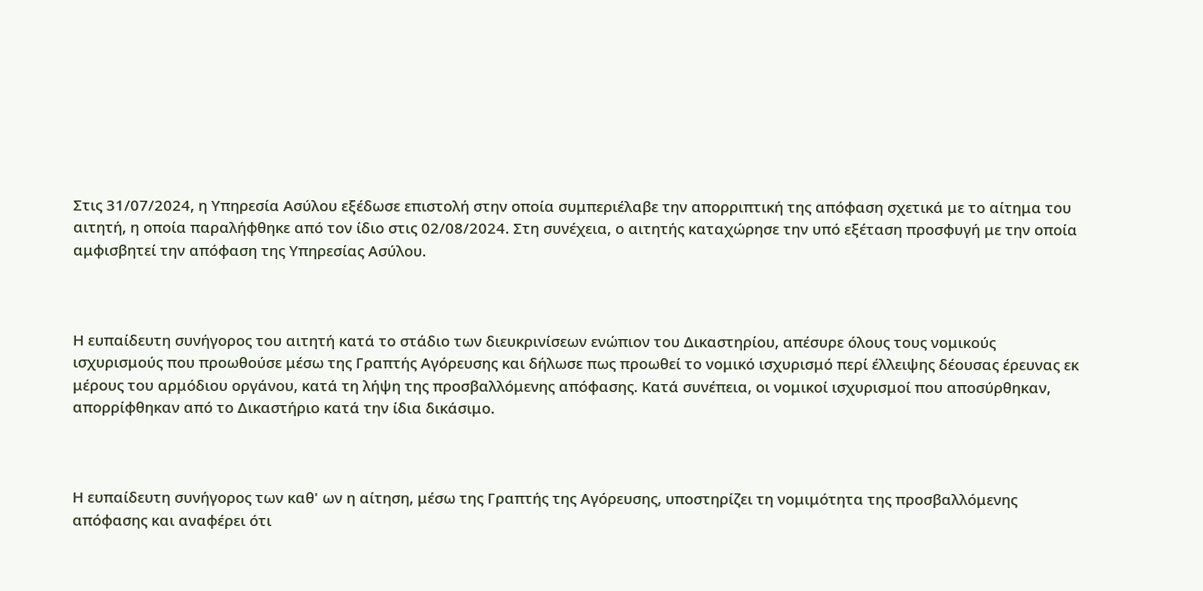Στις 31/07/2024, η Υπηρεσία Ασύλου εξέδωσε επιστολή στην οποία συμπεριέλαβε την απορριπτική της απόφαση σχετικά με το αίτημα του αιτητή, η οποία παραλήφθηκε από τον ίδιο στις 02/08/2024. Στη συνέχεια, ο αιτητής καταχώρησε την υπό εξέταση προσφυγή με την οποία αμφισβητεί την απόφαση της Υπηρεσίας Ασύλου.



Η ευπαίδευτη συνήγορος του αιτητή κατά το στάδιο των διευκρινίσεων ενώπιον του Δικαστηρίου, απέσυρε όλους τους νομικούς ισχυρισμούς που προωθούσε μέσω της Γραπτής Αγόρευσης και δήλωσε πως προωθεί το νομικό ισχυρισμό περί έλλειψης δέουσας έρευνας εκ μέρους του αρμόδιου οργάνου, κατά τη λήψη της προσβαλλόμενης απόφασης. Κατά συνέπεια, οι νομικοί ισχυρισμοί που αποσύρθηκαν, απορρίφθηκαν από το Δικαστήριο κατά την ίδια δικάσιμο.



Η ευπαίδευτη συνήγορος των καθ' ων η αίτηση, μέσω της Γραπτής της Αγόρευσης, υποστηρίζει τη νομιμότητα της προσβαλλόμενης απόφασης και αναφέρει ότι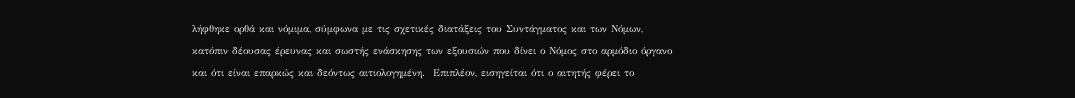λήφθηκε ορθά και νόμιμα, σύμφωνα με τις σχετικές διατάξεις του Συντάγματος και των Νόμων, κατόπιν δέουσας έρευνας και σωστής ενάσκησης των εξουσιών που δίνει ο Νόμος στο αρμόδιο όργανο και ότι είναι επαρκώς και δεόντως αιτιολογημένη.  Επιπλέον, εισηγείται ότι ο αιτητής φέρει το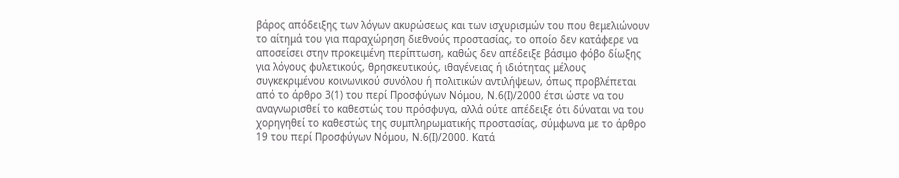βάρος απόδειξης των λόγων ακυρώσεως και των ισχυρισμών του που θεμελιώνουν το αίτημά του για παραχώρηση διεθνούς προστασίας, το οποίο δεν κατάφερε να αποσείσει στην προκειμένη περίπτωση, καθώς δεν απέδειξε βάσιμο φόβο δίωξης για λόγους φυλετικούς, θρησκευτικούς, ιθαγένειας ή ιδιότητας μέλους συγκεκριμένου κοινωνικού συνόλου ή πολιτικών αντιλήψεων, όπως προβλέπεται από το άρθρο 3(1) του περί Προσφύγων Νόμου, Ν.6(Ι)/2000 έτσι ώστε να του αναγνωρισθεί το καθεστώς του πρόσφυγα, αλλά ούτε απέδειξε ότι δύναται να του χορηγηθεί το καθεστώς της συμπληρωματικής προστασίας, σύμφωνα με το άρθρο 19 του περί Προσφύγων Νόμου, Ν.6(Ι)/2000. Κατά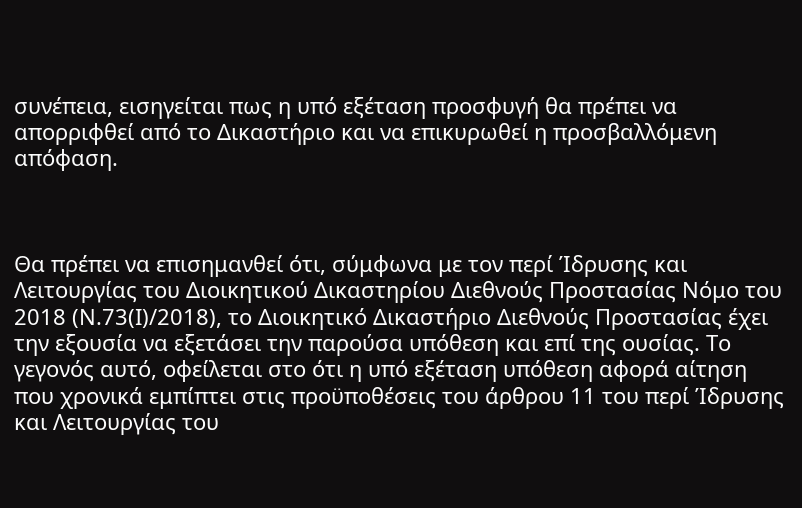συνέπεια, εισηγείται πως η υπό εξέταση προσφυγή θα πρέπει να απορριφθεί από το Δικαστήριο και να επικυρωθεί η προσβαλλόμενη απόφαση.



Θα πρέπει να επισημανθεί ότι, σύμφωνα με τον περί Ίδρυσης και Λειτουργίας του Διοικητικού Δικαστηρίου Διεθνούς Προστασίας Νόμο του 2018 (Ν.73(Ι)/2018), το Διοικητικό Δικαστήριο Διεθνούς Προστασίας έχει την εξουσία να εξετάσει την παρούσα υπόθεση και επί της ουσίας. Το γεγονός αυτό, οφείλεται στο ότι η υπό εξέταση υπόθεση αφορά αίτηση που χρονικά εμπίπτει στις προϋποθέσεις του άρθρου 11 του περί Ίδρυσης και Λειτουργίας του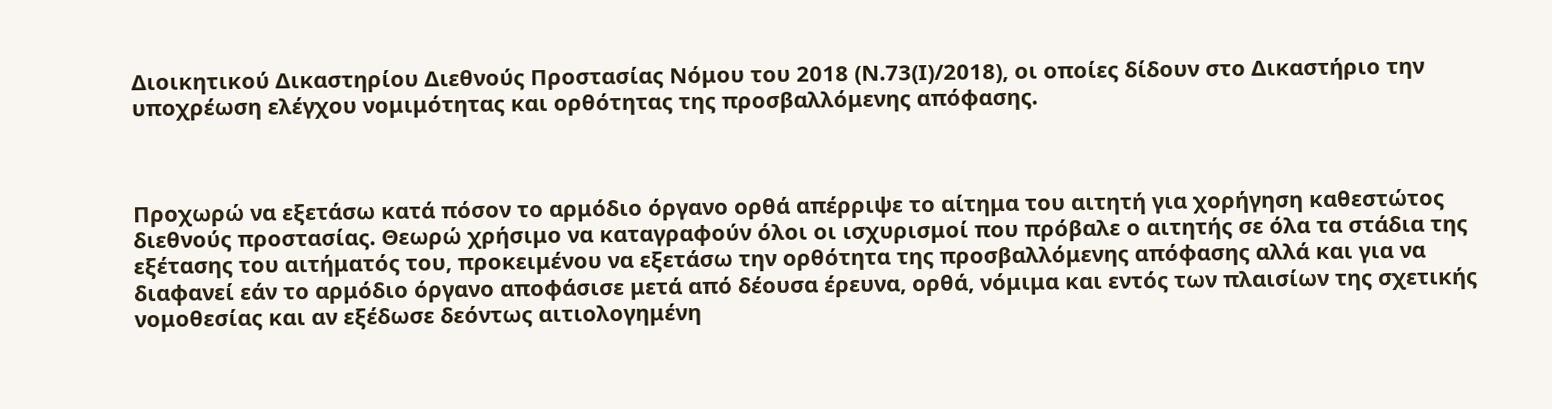Διοικητικού Δικαστηρίου Διεθνούς Προστασίας Νόμου του 2018 (Ν.73(Ι)/2018), οι οποίες δίδουν στο Δικαστήριο την υποχρέωση ελέγχου νομιμότητας και ορθότητας της προσβαλλόμενης απόφασης.



Προχωρώ να εξετάσω κατά πόσον το αρμόδιο όργανο ορθά απέρριψε το αίτημα του αιτητή για χορήγηση καθεστώτος διεθνούς προστασίας. Θεωρώ χρήσιμο να καταγραφούν όλοι οι ισχυρισμοί που πρόβαλε ο αιτητής σε όλα τα στάδια της εξέτασης του αιτήματός του, προκειμένου να εξετάσω την ορθότητα της προσβαλλόμενης απόφασης αλλά και για να διαφανεί εάν το αρμόδιο όργανο αποφάσισε μετά από δέουσα έρευνα, ορθά, νόμιμα και εντός των πλαισίων της σχετικής νομοθεσίας και αν εξέδωσε δεόντως αιτιολογημένη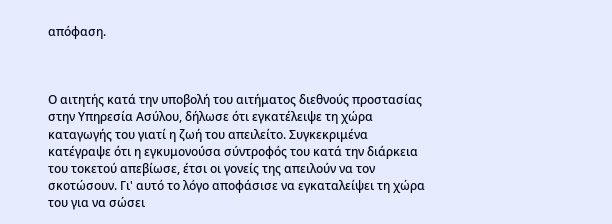απόφαση.



Ο αιτητής κατά την υποβολή του αιτήματος διεθνούς προστασίας στην Υπηρεσία Ασύλου, δήλωσε ότι εγκατέλειψε τη χώρα καταγωγής του γιατί η ζωή του απειλείτο. Συγκεκριμένα κατέγραψε ότι η εγκυμονούσα σύντροφός του κατά την διάρκεια του τοκετού απεβίωσε, έτσι οι γονείς της απειλούν να τον σκοτώσουν. Γι' αυτό το λόγο αποφάσισε να εγκαταλείψει τη χώρα του για να σώσει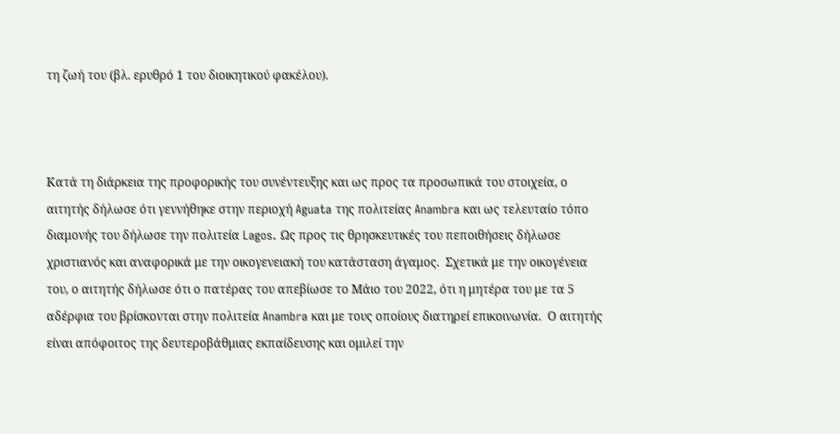τη ζωή του (βλ. ερυθρό 1 του διοικητικού φακέλου).



Κατά τη διάρκεια της προφορικής του συνέντευξης και ως προς τα προσωπικά του στοιχεία, ο αιτητής δήλωσε ότι γεννήθηκε στην περιοχή Aguata της πολιτείας Anambra και ως τελευταίο τόπο διαμονής του δήλωσε την πολιτεία Lagos. Ως προς τις θρησκευτικές του πεποιθήσεις δήλωσε χριστιανός και αναφορικά με την οικογενειακή του κατάσταση άγαμος.  Σχετικά με την οικογένεια του, ο αιτητής δήλωσε ότι ο πατέρας του απεβίωσε το Μάιο του 2022, ότι η μητέρα του με τα 5 αδέρφια του βρίσκονται στην πολιτεία Anambra και με τους οποίους διατηρεί επικοινωνία.  Ο αιτητής είναι απόφοιτος της δευτεροβάθμιας εκπαίδευσης και ομιλεί την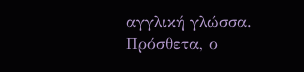αγγλική γλώσσα. Πρόσθετα, ο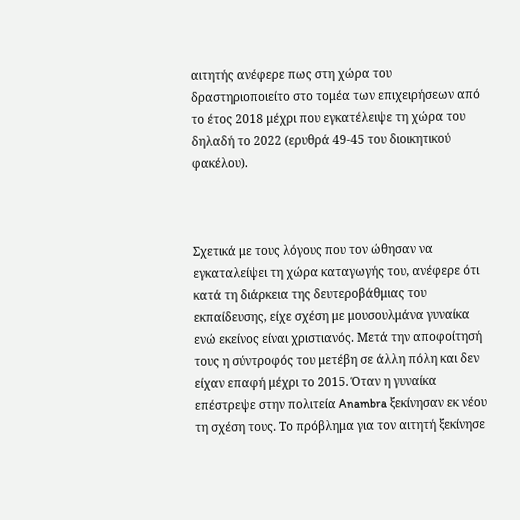αιτητής ανέφερε πως στη χώρα του δραστηριοποιείτο στο τομέα των επιχειρήσεων από το έτος 2018 μέχρι που εγκατέλειψε τη χώρα του δηλαδή το 2022 (ερυθρά 49-45 του διοικητικού φακέλου).



Σχετικά με τους λόγους που τον ώθησαν να εγκαταλείψει τη χώρα καταγωγής του, ανέφερε ότι κατά τη διάρκεια της δευτεροβάθμιας του εκπαίδευσης, είχε σχέση με μουσουλμάνα γυναίκα ενώ εκείνος είναι χριστιανός. Μετά την αποφοίτησή τους η σύντροφός του μετέβη σε άλλη πόλη και δεν είχαν επαφή μέχρι το 2015. Όταν η γυναίκα επέστρεψε στην πολιτεία Anambra ξεκίνησαν εκ νέου τη σχέση τους. Το πρόβλημα για τον αιτητή ξεκίνησε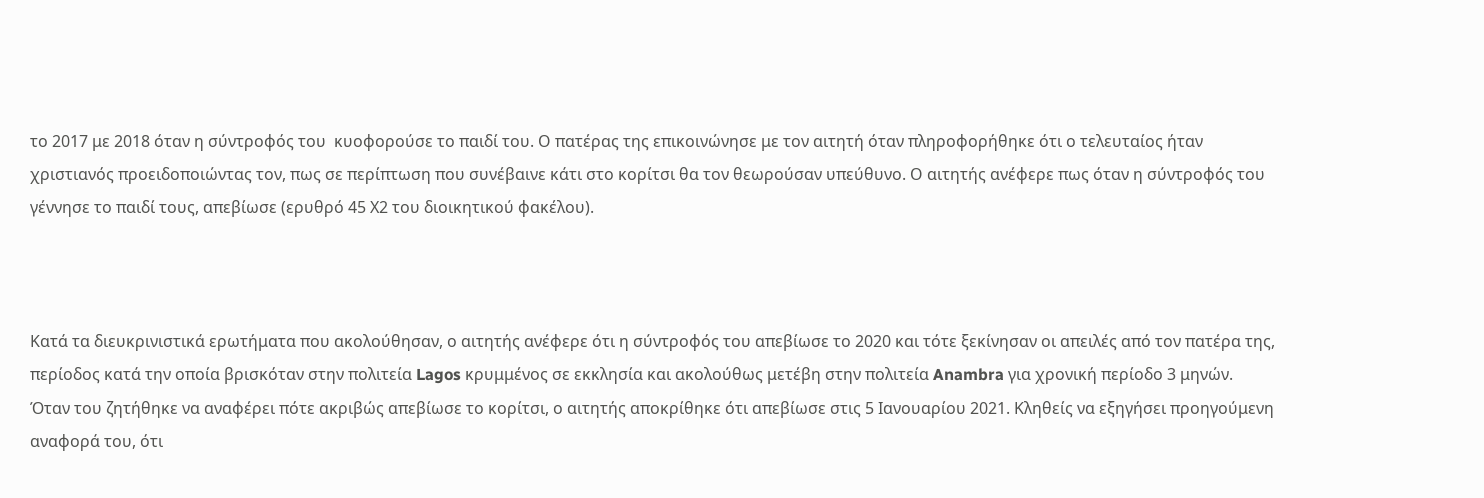το 2017 με 2018 όταν η σύντροφός του  κυοφορούσε το παιδί του. Ο πατέρας της επικοινώνησε με τον αιτητή όταν πληροφορήθηκε ότι ο τελευταίος ήταν χριστιανός προειδοποιώντας τον, πως σε περίπτωση που συνέβαινε κάτι στο κορίτσι θα τον θεωρούσαν υπεύθυνο. Ο αιτητής ανέφερε πως όταν η σύντροφός του γέννησε το παιδί τους, απεβίωσε (ερυθρό 45 Χ2 του διοικητικού φακέλου).



Κατά τα διευκρινιστικά ερωτήματα που ακολούθησαν, ο αιτητής ανέφερε ότι η σύντροφός του απεβίωσε το 2020 και τότε ξεκίνησαν οι απειλές από τον πατέρα της, περίοδος κατά την οποία βρισκόταν στην πολιτεία Lagos κρυμμένος σε εκκλησία και ακολούθως μετέβη στην πολιτεία Anambra για χρονική περίοδο 3 μηνών.  Όταν του ζητήθηκε να αναφέρει πότε ακριβώς απεβίωσε το κορίτσι, ο αιτητής αποκρίθηκε ότι απεβίωσε στις 5 Ιανουαρίου 2021. Κληθείς να εξηγήσει προηγούμενη αναφορά του, ότι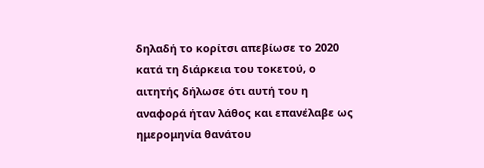δηλαδή το κορίτσι απεβίωσε το 2020 κατά τη διάρκεια του τοκετού, ο αιτητής δήλωσε ότι αυτή του η αναφορά ήταν λάθος και επανέλαβε ως ημερομηνία θανάτου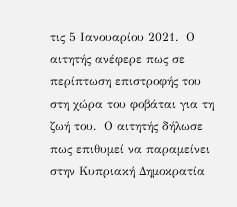τις 5 Ιανουαρίου 2021.  Ο αιτητής ανέφερε πως σε περίπτωση επιστροφής του στη χώρα του φοβάται για τη ζωή του.  Ο αιτητής δήλωσε πως επιθυμεί να παραμείνει στην Κυπριακή Δημοκρατία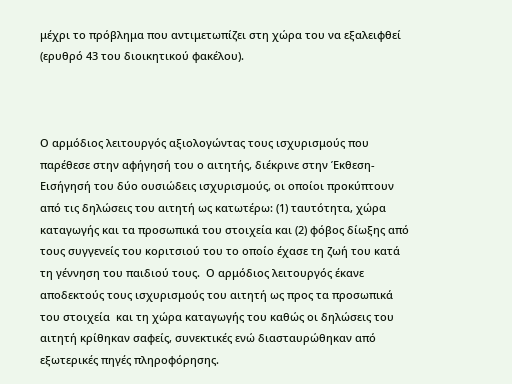μέχρι το πρόβλημα που αντιμετωπίζει στη χώρα του να εξαλειφθεί (ερυθρό 43 του διοικητικού φακέλου).



Ο αρμόδιος λειτουργός αξιολογώντας τους ισχυρισμούς που παρέθεσε στην αφήγησή του ο αιτητής, διέκρινε στην Έκθεση-Εισήγησή του δύο ουσιώδεις ισχυρισμούς, οι οποίοι προκύπτουν από τις δηλώσεις του αιτητή ως κατωτέρω: (1) ταυτότητα, χώρα καταγωγής και τα προσωπικά του στοιχεία και (2) φόβος δίωξης από τους συγγενείς του κοριτσιού του το οποίο έχασε τη ζωή του κατά τη γέννηση του παιδιού τους.  Ο αρμόδιος λειτουργός έκανε αποδεκτούς τους ισχυρισμούς του αιτητή ως προς τα προσωπικά του στοιχεία  και τη χώρα καταγωγής του καθώς οι δηλώσεις του αιτητή κρίθηκαν σαφείς, συνεκτικές ενώ διασταυρώθηκαν από εξωτερικές πηγές πληροφόρησης.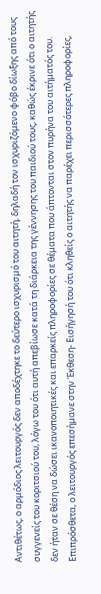Αντιθέτως, ο αρμόδιος λειτουργός δεν αποδέχτηκε το δεύτερο ισχυρισμό του αιτητή, δηλαδή τον ισχυριζόμενο φόβο δίωξης από τους συγγενείς του κοριτσιού του, λόγω του ότι αυτή απεβίωσε κατά τη διάρκεια της γέννησης του παιδιού τους, καθώς έκρινε ότι ο αιτητής δεν ήταν σε θέση να δώσει ικανοποιητικές και επαρκείς πληροφορίες σε θέματα που άπτονται στον πυρήνα του αιτήματός του. Επιπρόσθετα, ο λειτουργός επεσήμανε στην Έκθεση- Εισήγησή του ότι κληθείς ο αιτητής να παρέχει περισσότερες πληροφορίες,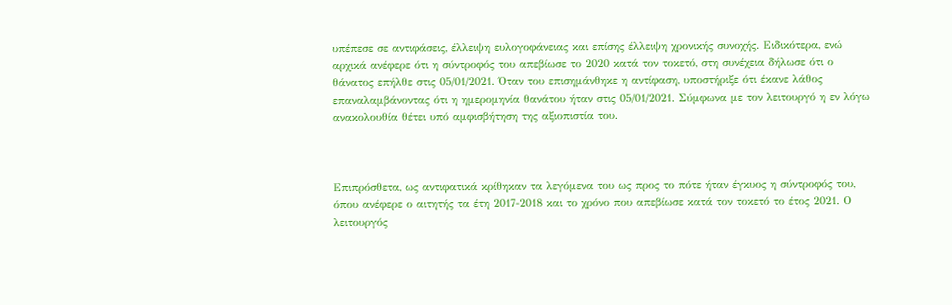υπέπεσε σε αντιφάσεις, έλλειψη ευλογοφάνειας και επίσης έλλειψη χρονικής συνοχής. Ειδικότερα, ενώ αρχικά ανέφερε ότι η σύντροφός του απεβίωσε το 2020 κατά τον τοκετό, στη συνέχεια δήλωσε ότι ο θάνατος επήλθε στις 05/01/2021. Όταν του επισημάνθηκε η αντίφαση, υποστήριξε ότι έκανε λάθος επαναλαμβάνοντας ότι η ημερομηνία θανάτου ήταν στις 05/01/2021. Σύμφωνα με τον λειτουργό η εν λόγω ανακολουθία θέτει υπό αμφισβήτηση της αξιοπιστία του.



Επιπρόσθετα, ως αντιφατικά κρίθηκαν τα λεγόμενα του ως προς το πότε ήταν έγκυος η σύντροφός του, όπου ανέφερε ο αιτητής τα έτη 2017-2018 και το χρόνο που απεβίωσε κατά τον τοκετό το έτος 2021. Ο λειτουργός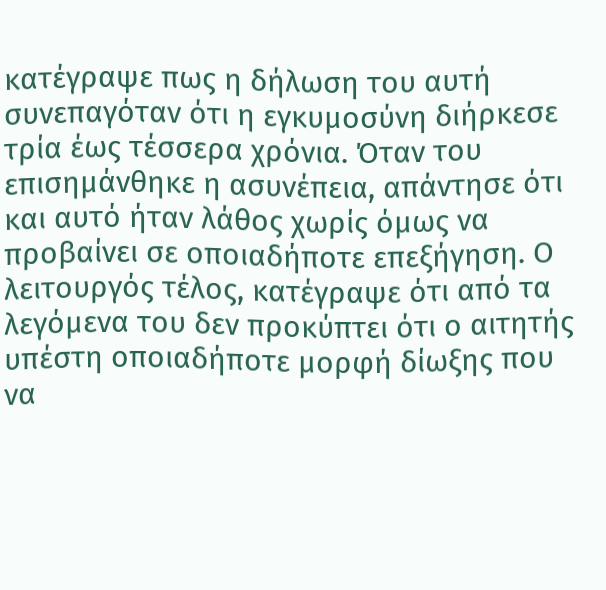κατέγραψε πως η δήλωση του αυτή συνεπαγόταν ότι η εγκυμοσύνη διήρκεσε τρία έως τέσσερα χρόνια. Όταν του επισημάνθηκε η ασυνέπεια, απάντησε ότι και αυτό ήταν λάθος χωρίς όμως να προβαίνει σε οποιαδήποτε επεξήγηση. Ο λειτουργός τέλος, κατέγραψε ότι από τα λεγόμενα του δεν προκύπτει ότι ο αιτητής υπέστη οποιαδήποτε μορφή δίωξης που να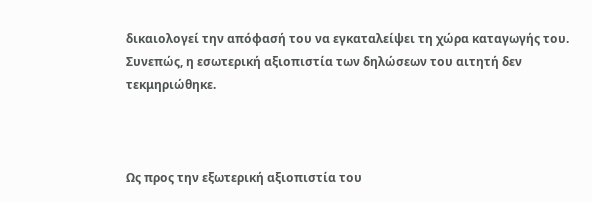δικαιολογεί την απόφασή του να εγκαταλείψει τη χώρα καταγωγής του. Συνεπώς, η εσωτερική αξιοπιστία των δηλώσεων του αιτητή δεν τεκμηριώθηκε.



Ως προς την εξωτερική αξιοπιστία του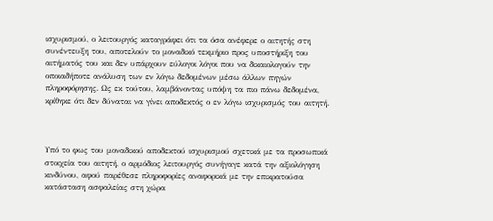ισχυρισμού, ο λειτουργός καταγράφει ότι τα όσα ανέφερε ο αιτητής στη συνέντευξη του, αποτελούν το μοναδικό τεκμήριο προς υποστήριξη του αιτήματός του και δεν υπάρχουν εύλογοι λόγοι που να δικαιολογούν την οποιαδήποτε ανάλυση των εν λόγω δεδομένων μέσω άλλων πηγών πληροφόρησης. Ως εκ τούτου, λαμβάνοντας υπόψη τα πιο πάνω δεδομένα, κρίθηκε ότι δεν δύναται να γίνει αποδεκτός ο εν λόγω ισχυρισμός του αιτητή.



Υπό το φως του μοναδικού αποδεκτού ισχυρισμού σχετικά με τα προσωπικά στοιχεία του αιτητή, ο αρμόδιος λειτουργός συνήγαγε κατά την αξιολόγηση κινδύνου, αφού παρέθεσε πληροφορίες αναφορικά με την επικρατούσα κατάσταση ασφαλείας στη χώρα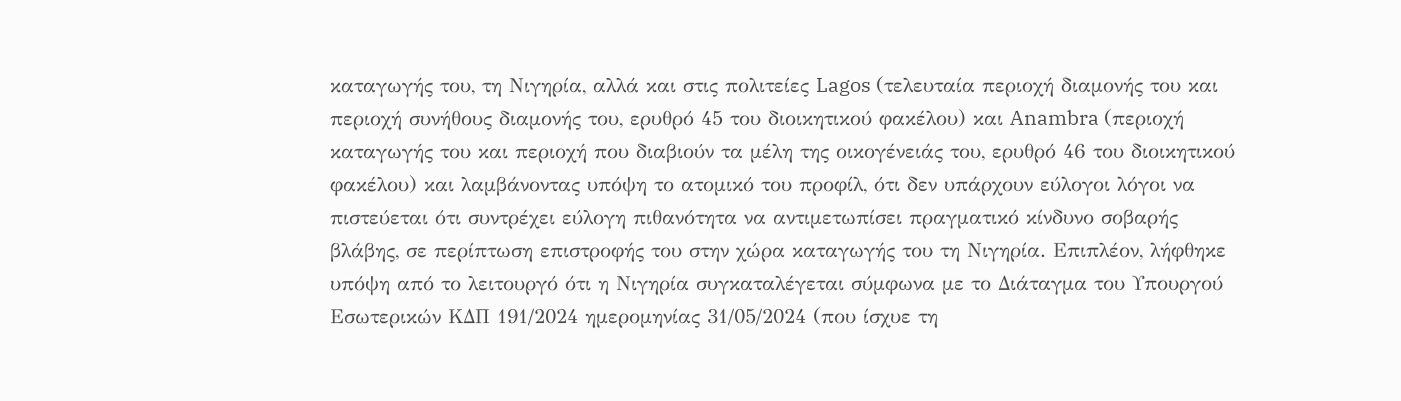καταγωγής του, τη Νιγηρία, αλλά και στις πολιτείες Lagos (τελευταία περιοχή διαμονής του και περιοχή συνήθους διαμονής του, ερυθρό 45 του διοικητικού φακέλου) και Anambra (περιοχή καταγωγής του και περιοχή που διαβιούν τα μέλη της οικογένειάς του, ερυθρό 46 του διοικητικού φακέλου) και λαμβάνοντας υπόψη το ατομικό του προφίλ, ότι δεν υπάρχουν εύλογοι λόγοι να πιστεύεται ότι συντρέχει εύλογη πιθανότητα να αντιμετωπίσει πραγματικό κίνδυνο σοβαρής βλάβης, σε περίπτωση επιστροφής του στην χώρα καταγωγής του τη Νιγηρία. Επιπλέον, λήφθηκε υπόψη από το λειτουργό ότι η Νιγηρία συγκαταλέγεται σύμφωνα με το Διάταγμα του Υπουργού Εσωτερικών ΚΔΠ 191/2024 ημερομηνίας 31/05/2024 (που ίσχυε τη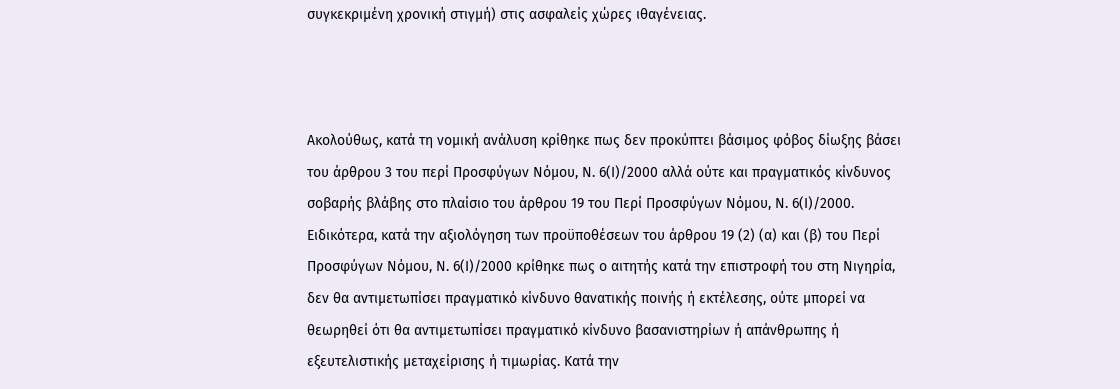συγκεκριμένη χρονική στιγμή) στις ασφαλείς χώρες ιθαγένειας.



Ακολούθως, κατά τη νομική ανάλυση κρίθηκε πως δεν προκύπτει βάσιμος φόβος δίωξης βάσει του άρθρου 3 του περί Προσφύγων Νόμου, Ν. 6(Ι)/2000 αλλά ούτε και πραγματικός κίνδυνος σοβαρής βλάβης στο πλαίσιο του άρθρου 19 του Περί Προσφύγων Νόμου, Ν. 6(Ι)/2000. Ειδικότερα, κατά την αξιολόγηση των προϋποθέσεων του άρθρου 19 (2) (α) και (β) του Περί Προσφύγων Νόμου, Ν. 6(Ι)/2000 κρίθηκε πως ο αιτητής κατά την επιστροφή του στη Νιγηρία, δεν θα αντιμετωπίσει πραγματικό κίνδυνο θανατικής ποινής ή εκτέλεσης, ούτε μπορεί να θεωρηθεί ότι θα αντιμετωπίσει πραγματικό κίνδυνο βασανιστηρίων ή απάνθρωπης ή εξευτελιστικής μεταχείρισης ή τιμωρίας. Κατά την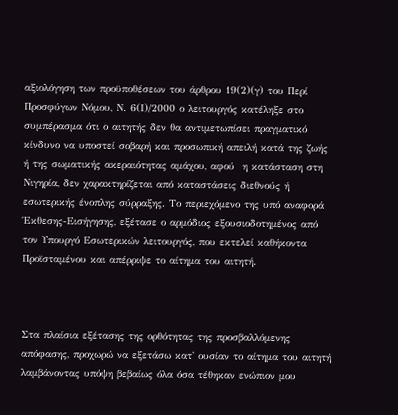αξιολόγηση των προϋποθέσεων του άρθρου 19(2)(γ) του Περί Προσφύγων Νόμου, Ν. 6(Ι)/2000 ο λειτουργός κατέληξε στο συμπέρασμα ότι ο αιτητής δεν θα αντιμετωπίσει πραγματικό κίνδυνο να υποστεί σοβαρή και προσωπική απειλή κατά της ζωής ή της σωματικής ακεραιότητας αμάχου, αφού  η κατάσταση στη Νιγηρία, δεν χαρακτηρίζεται από καταστάσεις διεθνούς ή εσωτερικής ένοπλης σύρραξης. Το περιεχόμενο της υπό αναφορά Έκθεσης-Εισήγησης, εξέτασε ο αρμόδιος εξουσιοδοτημένος από τον Υπουργό Εσωτερικών λειτουργός, που εκτελεί καθήκοντα Προϊσταμένου και απέρριψε το αίτημα του αιτητή.



Στα πλαίσια εξέτασης της ορθότητας της προσβαλλόμενης απόφασης, προχωρώ να εξετάσω κατ' ουσίαν το αίτημα του αιτητή λαμβάνοντας υπόψη βεβαίως όλα όσα τέθηκαν ενώπιον μου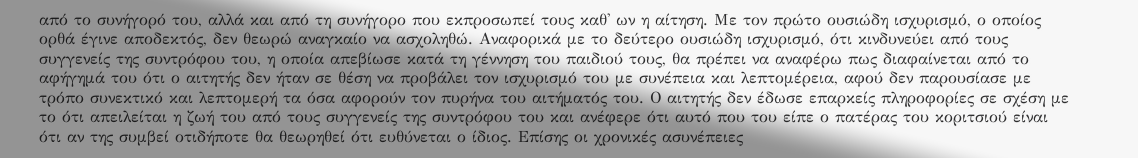από το συνήγορό του, αλλά και από τη συνήγορο που εκπροσωπεί τους καθ' ων η αίτηση. Με τον πρώτο ουσιώδη ισχυρισμό, ο οποίος ορθά έγινε αποδεκτός, δεν θεωρώ αναγκαίο να ασχοληθώ. Αναφορικά με το δεύτερο ουσιώδη ισχυρισμό, ότι κινδυνεύει από τους συγγενείς της συντρόφου του, η οποία απεβίωσε κατά τη γέννηση του παιδιού τους, θα πρέπει να αναφέρω πως διαφαίνεται από το αφήγημά του ότι ο αιτητής δεν ήταν σε θέση να προβάλει τον ισχυρισμό του με συνέπεια και λεπτομέρεια, αφού δεν παρουσίασε με τρόπο συνεκτικό και λεπτομερή τα όσα αφορούν τον πυρήνα του αιτήματός του. Ο αιτητής δεν έδωσε επαρκείς πληροφορίες σε σχέση με το ότι απειλείται η ζωή του από τους συγγενείς της συντρόφου του και ανέφερε ότι αυτό που του είπε ο πατέρας του κοριτσιού είναι ότι αν της συμβεί οτιδήποτε θα θεωρηθεί ότι ευθύνεται ο ίδιος. Επίσης οι χρονικές ασυνέπειες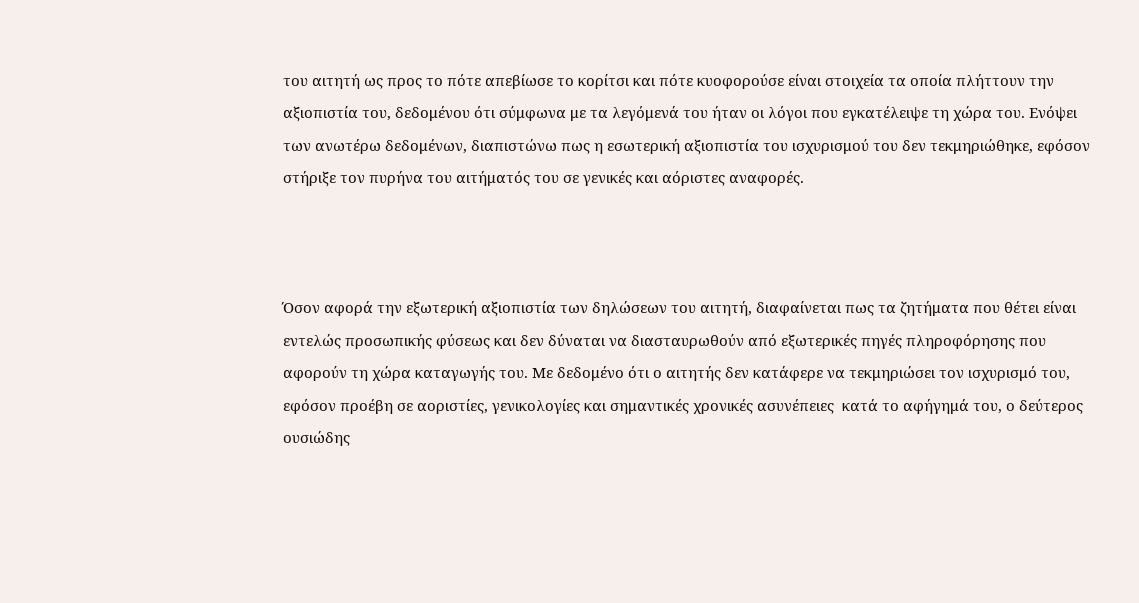του αιτητή ως προς το πότε απεβίωσε το κορίτσι και πότε κυοφορούσε είναι στοιχεία τα οποία πλήττουν την αξιοπιστία του, δεδομένου ότι σύμφωνα με τα λεγόμενά του ήταν οι λόγοι που εγκατέλειψε τη χώρα του. Ενόψει των ανωτέρω δεδομένων, διαπιστώνω πως η εσωτερική αξιοπιστία του ισχυρισμού του δεν τεκμηριώθηκε, εφόσον στήριξε τον πυρήνα του αιτήματός του σε γενικές και αόριστες αναφορές.



Όσον αφορά την εξωτερική αξιοπιστία των δηλώσεων του αιτητή, διαφαίνεται πως τα ζητήματα που θέτει είναι εντελώς προσωπικής φύσεως και δεν δύναται να διασταυρωθούν από εξωτερικές πηγές πληροφόρησης που αφορούν τη χώρα καταγωγής του. Με δεδομένο ότι ο αιτητής δεν κατάφερε να τεκμηριώσει τον ισχυρισμό του, εφόσον προέβη σε αοριστίες, γενικολογίες και σημαντικές χρονικές ασυνέπειες  κατά το αφήγημά του, ο δεύτερος ουσιώδης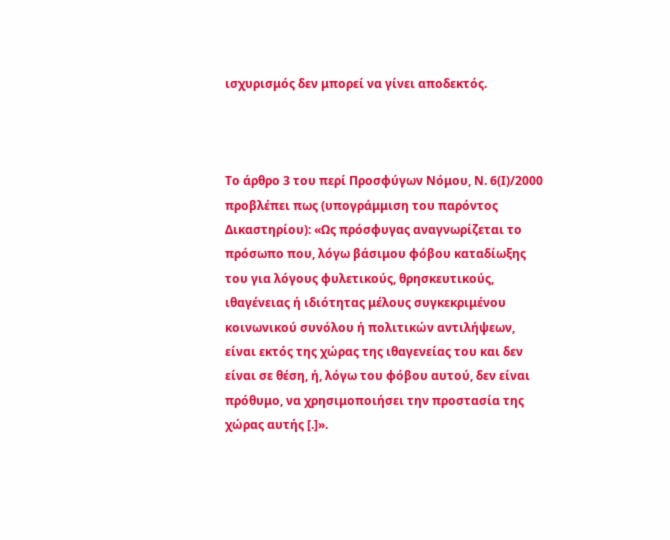ισχυρισμός δεν μπορεί να γίνει αποδεκτός.



Το άρθρο 3 του περί Προσφύγων Νόμου, Ν. 6(Ι)/2000 προβλέπει πως (υπογράμμιση του παρόντος Δικαστηρίου): «Ως πρόσφυγας αναγνωρίζεται το πρόσωπο που, λόγω βάσιμου φόβου καταδίωξης του για λόγους φυλετικούς, θρησκευτικούς, ιθαγένειας ή ιδιότητας μέλους συγκεκριμένου κοινωνικού συνόλου ή πολιτικών αντιλήψεων, είναι εκτός της χώρας της ιθαγενείας του και δεν είναι σε θέση, ή, λόγω του φόβου αυτού, δεν είναι πρόθυμο, να χρησιμοποιήσει την προστασία της χώρας αυτής [.]».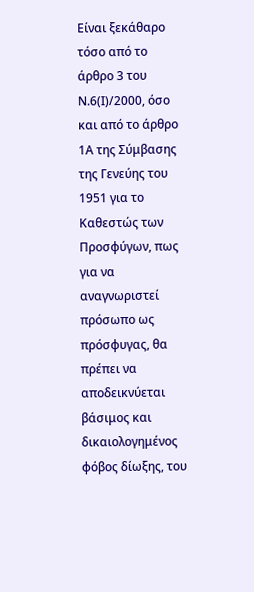Είναι ξεκάθαρο τόσο από το άρθρο 3 του Ν.6(Ι)/2000, όσο και από το άρθρο 1Α της Σύμβασης της Γενεύης του 1951 για το Καθεστώς των Προσφύγων, πως για να αναγνωριστεί πρόσωπο ως πρόσφυγας, θα πρέπει να αποδεικνύεται βάσιμος και δικαιολογημένος φόβος δίωξης, του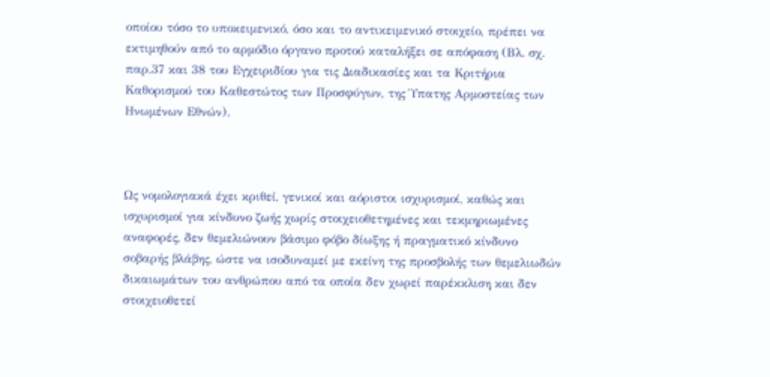οποίου τόσο το υποκειμενικό, όσο και το αντικειμενικό στοιχείο, πρέπει να εκτιμηθούν από το αρμόδιο όργανο προτού καταλήξει σε απόφαση (Βλ. σχ. παρ.37 και 38 του Εγχειριδίου για τις Διαδικασίες και τα Κριτήρια Καθορισμού του Καθεστώτος των Προσφύγων, της Ύπατης Αρμοστείας των Ηνωμένων Εθνών).



Ως νομολογιακά έχει κριθεί, γενικοί και αόριστοι ισχυρισμοί, καθώς και ισχυρισμοί για κίνδυνο ζωής χωρίς στοιχειοθετημένες και τεκμηριωμένες αναφορές, δεν θεμελιώνουν βάσιμο φόβο δίωξης ή πραγματικό κίνδυνο σοβαρής βλάβης, ώστε να ισοδυναμεί με εκείνη της προσβολής των θεμελιωδών δικαιωμάτων του ανθρώπου από τα οποία δεν χωρεί παρέκκλιση και δεν στοιχειοθετεί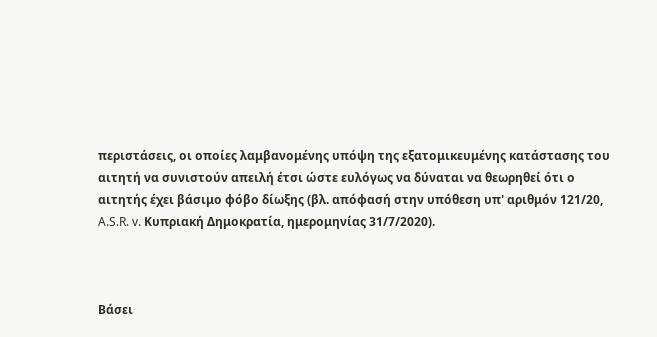περιστάσεις, οι οποίες λαμβανομένης υπόψη της εξατομικευμένης κατάστασης του αιτητή να συνιστούν απειλή έτσι ώστε ευλόγως να δύναται να θεωρηθεί ότι ο αιτητής έχει βάσιμο φόβο δίωξης (βλ. απόφασή στην υπόθεση υπ' αριθμόν 121/20, A.S.R. v. Κυπριακή Δημοκρατία, ημερομηνίας 31/7/2020).



Βάσει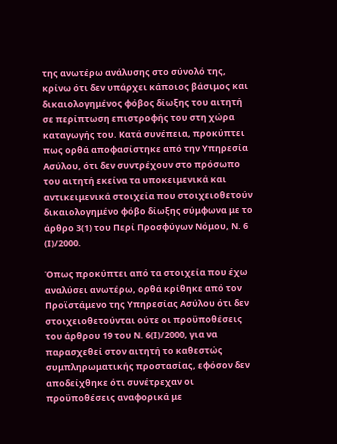της ανωτέρω ανάλυσης στο σύνολό της, κρίνω ότι δεν υπάρχει κάποιος βάσιμος και δικαιολογημένος φόβος δίωξης του αιτητή σε περίπτωση επιστροφής του στη χώρα καταγωγής του. Κατά συνέπεια, προκύπτει πως ορθά αποφασίστηκε από την Υπηρεσία Ασύλου, ότι δεν συντρέχουν στο πρόσωπο του αιτητή εκείνα τα υποκειμενικά και αντικειμενικά στοιχεία που στοιχειοθετούν δικαιολογημένο φόβο δίωξης σύμφωνα με το άρθρο 3(1) του Περί Προσφύγων Νόμου, Ν. 6 (Ι)/2000.

Όπως προκύπτει από τα στοιχεία που έχω αναλύσει ανωτέρω, ορθά κρίθηκε από τον Προϊστάμενο της Υπηρεσίας Ασύλου ότι δεν στοιχειοθετούνται ούτε οι προϋποθέσεις του άρθρου 19 του Ν. 6(Ι)/2000, για να παρασχεθεί στον αιτητή το καθεστώς συμπληρωματικής προστασίας, εφόσον δεν αποδείχθηκε ότι συνέτρεχαν οι προϋποθέσεις αναφορικά με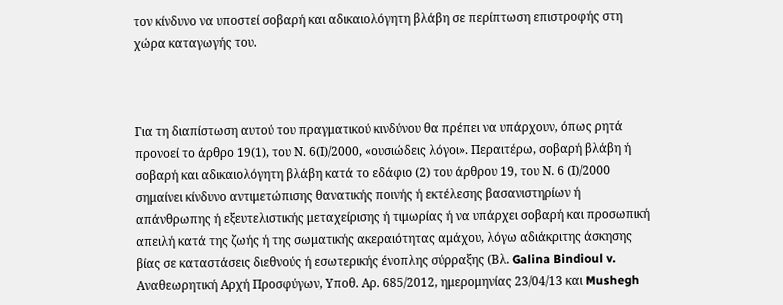τον κίνδυνο να υποστεί σοβαρή και αδικαιολόγητη βλάβη σε περίπτωση επιστροφής στη χώρα καταγωγής του.



Για τη διαπίστωση αυτού του πραγματικού κινδύνου θα πρέπει να υπάρχουν, όπως ρητά προνοεί το άρθρο 19(1), του Ν. 6(Ι)/2000, «ουσιώδεις λόγοι». Περαιτέρω, σοβαρή βλάβη ή σοβαρή και αδικαιολόγητη βλάβη κατά το εδάφιο (2) του άρθρου 19, του Ν. 6 (Ι)/2000 σημαίνει κίνδυνο αντιμετώπισης θανατικής ποινής ή εκτέλεσης βασανιστηρίων ή απάνθρωπης ή εξευτελιστικής μεταχείρισης ή τιμωρίας ή να υπάρχει σοβαρή και προσωπική απειλή κατά της ζωής ή της σωματικής ακεραιότητας αμάχου, λόγω αδιάκριτης άσκησης βίας σε καταστάσεις διεθνούς ή εσωτερικής ένοπλης σύρραξης (Βλ. Galina Bindioul v. Αναθεωρητική Αρχή Προσφύγων, Υποθ. Αρ. 685/2012, ημερομηνίας 23/04/13 και Mushegh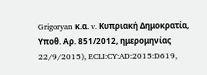Grigoryan κ.α. v. Κυπριακή Δημοκρατία, Υποθ. Αρ. 851/2012, ημερομηνίας 22/9/2015), ECLI:CY:AD:2015:D619,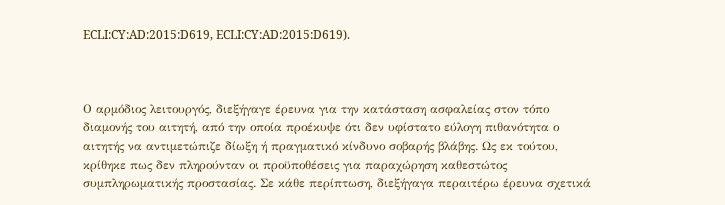ECLI:CY:AD:2015:D619, ECLI:CY:AD:2015:D619).



Ο αρμόδιος λειτουργός, διεξήγαγε έρευνα για την κατάσταση ασφαλείας στον τόπο διαμονής του αιτητή, από την οποία προέκυψε ότι δεν υφίστατο εύλογη πιθανότητα ο αιτητής να αντιμετώπιζε δίωξη ή πραγματικό κίνδυνο σοβαρής βλάβης. Ως εκ τούτου, κρίθηκε πως δεν πληρούνταν οι προϋποθέσεις για παραχώρηση καθεστώτος συμπληρωματικής προστασίας. Σε κάθε περίπτωση, διεξήγαγα περαιτέρω έρευνα σχετικά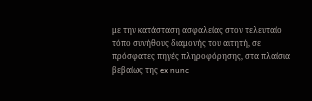με την κατάσταση ασφαλείας στον τελευταίο τόπο συνήθους διαμονής του αιτητή, σε πρόσφατες πηγές πληροφόρησης, στα πλαίσια βεβαίως της ex nunc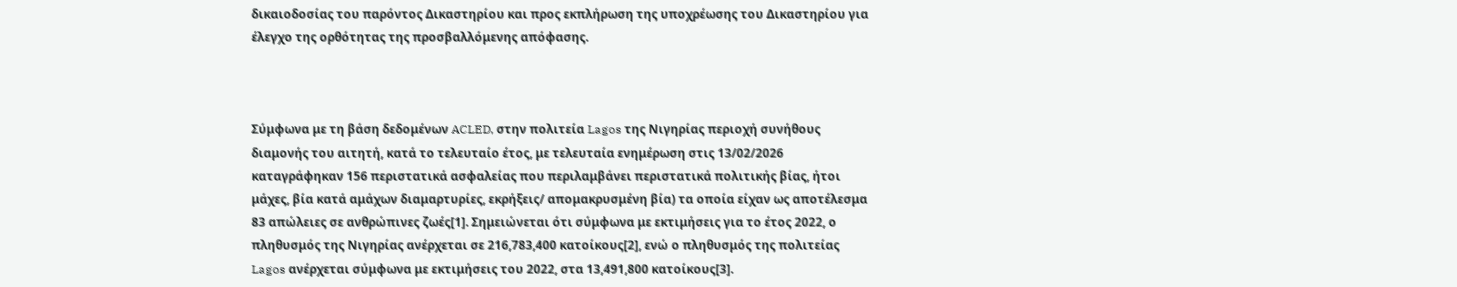δικαιοδοσίας του παρόντος Δικαστηρίου και προς εκπλήρωση της υποχρέωσης του Δικαστηρίου για έλεγχο της ορθότητας της προσβαλλόμενης απόφασης.



Σύμφωνα με τη βάση δεδομένων ACLED, στην πολιτεία Lagos της Νιγηρίας περιοχή συνήθους διαμονής του αιτητή, κατά το τελευταίο έτος, με τελευταία ενημέρωση στις 13/02/2026 καταγράφηκαν 156 περιστατικά ασφαλείας που περιλαμβάνει περιστατικά πολιτικής βίας, ήτοι μάχες, βία κατά αμάχων διαμαρτυρίες, εκρήξεις/ απομακρυσμένη βία) τα οποία είχαν ως αποτέλεσμα 83 απώλειες σε ανθρώπινες ζωές[1]. Σημειώνεται ότι σύμφωνα με εκτιμήσεις για το έτος 2022, ο πληθυσμός της Νιγηρίας ανέρχεται σε 216,783,400 κατοίκους[2], ενώ ο πληθυσμός της πολιτείας Lagos ανέρχεται σύμφωνα με εκτιμήσεις του 2022, στα 13,491,800 κατοίκους[3].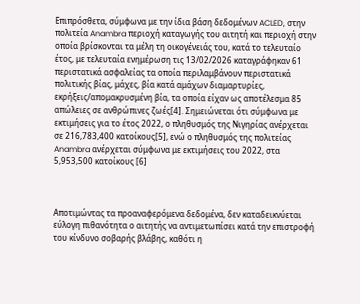Επιπρόσθετα, σύμφωνα με την ίδια βάση δεδομένων ACLED, στην πολιτεία Anambra περιοχή καταγωγής του αιτητή και περιοχή στην οποία βρίσκονται τα μέλη τη οικογένειάς του, κατά το τελευταίο έτος, με τελευταία ενημέρωση τις 13/02/2026 καταγράφηκαν 61 περιστατικά ασφαλείας τα οποία περιλαμβάνουν περιστατικά πολιτικής βίας, μάχες, βία κατά αμάχων διαμαρτυρίες, εκρήξεις/απομακρυσμένη βία, τα οποία είχαν ως αποτέλεσμα 85 απώλειες σε ανθρώπινες ζωές[4]. Σημειώνεται ότι σύμφωνα με εκτιμήσεις για το έτος 2022, ο πληθυσμός της Νιγηρίας ανέρχεται σε 216,783,400 κατοίκους[5], ενώ ο πληθυσμός της πολιτείας Anambra ανέρχεται σύμφωνα με εκτιμήσεις του 2022, στα 5,953,500 κατοίκους [6]



Αποτιμώντας τα προαναφερόμενα δεδομένα, δεν καταδεικνύεται εύλογη πιθανότητα ο αιτητής να αντιμετωπίσει κατά την επιστροφή του κίνδυνο σοβαρής βλάβης, καθότι η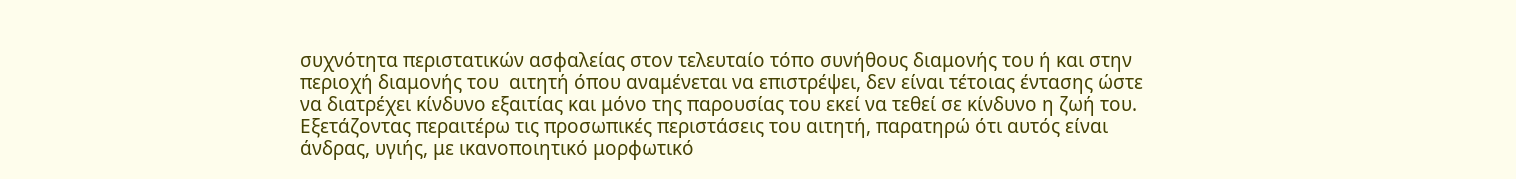συχνότητα περιστατικών ασφαλείας στον τελευταίο τόπο συνήθους διαμονής του ή και στην περιοχή διαμονής του  αιτητή όπου αναμένεται να επιστρέψει, δεν είναι τέτοιας έντασης ώστε να διατρέχει κίνδυνο εξαιτίας και μόνο της παρουσίας του εκεί να τεθεί σε κίνδυνο η ζωή του. Εξετάζοντας περαιτέρω τις προσωπικές περιστάσεις του αιτητή, παρατηρώ ότι αυτός είναι άνδρας, υγιής, με ικανοποιητικό μορφωτικό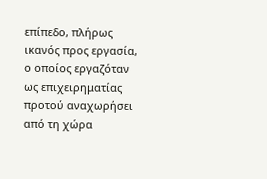επίπεδο, πλήρως ικανός προς εργασία, ο οποίος εργαζόταν ως επιχειρηματίας προτού αναχωρήσει από τη χώρα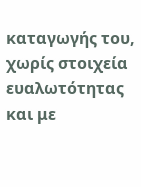καταγωγής του, χωρίς στοιχεία ευαλωτότητας και με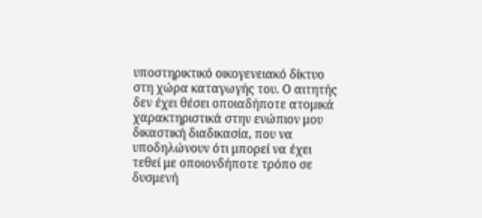υποστηρικτικό οικογενειακό δίκτυο στη χώρα καταγωγής του. Ο αιτητής δεν έχει θέσει οποιαδήποτε ατομικά χαρακτηριστικά στην ενώπιον μου δικαστική διαδικασία, που να υποδηλώνουν ότι μπορεί να έχει τεθεί με οποιονδήποτε τρόπο σε δυσμενή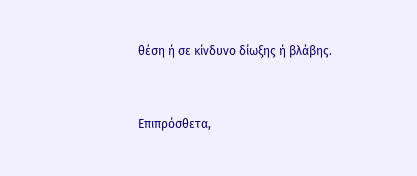θέση ή σε κίνδυνο δίωξης ή βλάβης.



Επιπρόσθετα,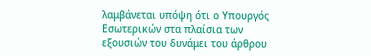λαμβάνεται υπόψη ότι ο Υπουργός Εσωτερικών στα πλαίσια των εξουσιών του δυνάμει του άρθρου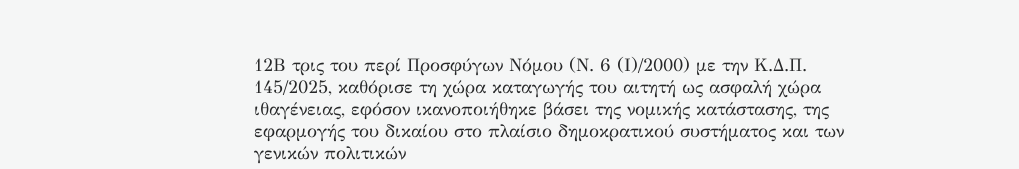12Β τρις του περί Προσφύγων Νόμου (Ν. 6 (Ι)/2000) με την Κ.Δ.Π. 145/2025, καθόρισε τη χώρα καταγωγής του αιτητή ως ασφαλή χώρα ιθαγένειας, εφόσον ικανοποιήθηκε βάσει της νομικής κατάστασης, της εφαρμογής του δικαίου στο πλαίσιο δημοκρατικού συστήματος και των γενικών πολιτικών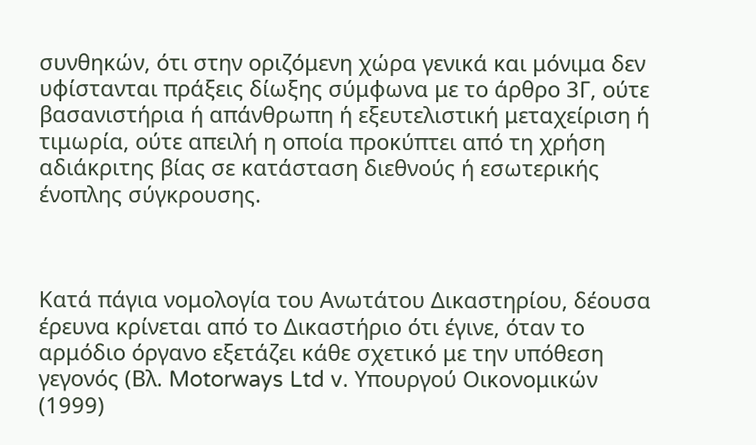συνθηκών, ότι στην οριζόμενη χώρα γενικά και μόνιμα δεν υφίστανται πράξεις δίωξης σύμφωνα με το άρθρο 3Γ, ούτε βασανιστήρια ή απάνθρωπη ή εξευτελιστική μεταχείριση ή τιμωρία, ούτε απειλή η οποία προκύπτει από τη χρήση αδιάκριτης βίας σε κατάσταση διεθνούς ή εσωτερικής ένοπλης σύγκρουσης.



Κατά πάγια νομολογία του Ανωτάτου Δικαστηρίου, δέουσα έρευνα κρίνεται από το Δικαστήριο ότι έγινε, όταν το αρμόδιο όργανο εξετάζει κάθε σχετικό με την υπόθεση γεγονός (Βλ. Motorways Ltd v. Υπουργού Οικονομικών (1999)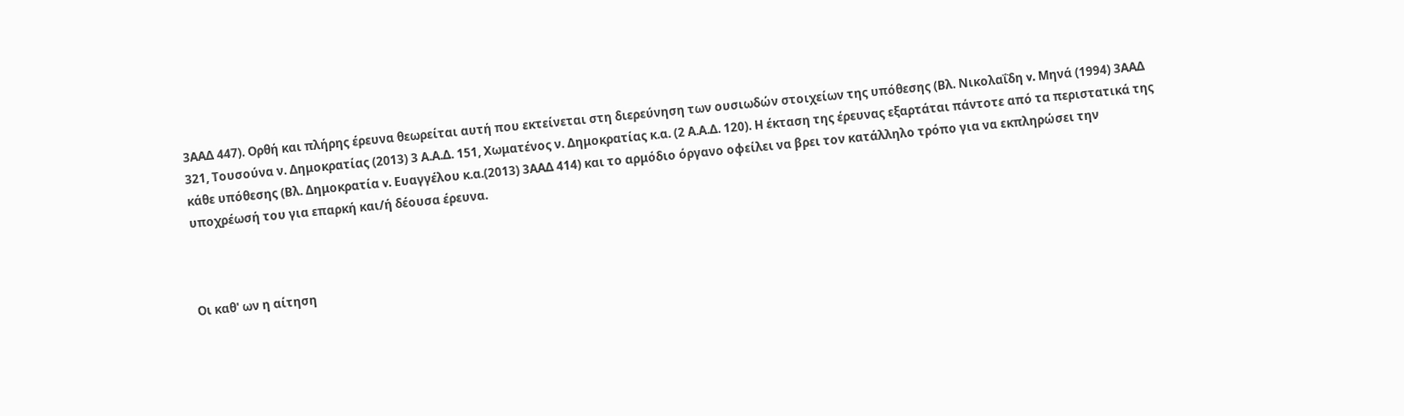3ΑΑΔ 447). Ορθή και πλήρης έρευνα θεωρείται αυτή που εκτείνεται στη διερεύνηση των ουσιωδών στοιχείων της υπόθεσης (Βλ. Νικολαΐδη v. Μηνά (1994) 3ΑΑΔ 321, Τουσούνα ν. Δημοκρατίας (2013) 3 Α.Α.Δ. 151, Χωματένος ν. Δημοκρατίας κ.α. (2 Α.Α.Δ. 120). Η έκταση της έρευνας εξαρτάται πάντοτε από τα περιστατικά της κάθε υπόθεσης (Βλ. Δημοκρατία v. Ευαγγέλου κ.α.(2013) 3ΑΑΔ 414) και το αρμόδιο όργανο οφείλει να βρει τον κατάλληλο τρόπο για να εκπληρώσει την υποχρέωσή του για επαρκή και/ή δέουσα έρευνα.



Οι καθ' ων η αίτηση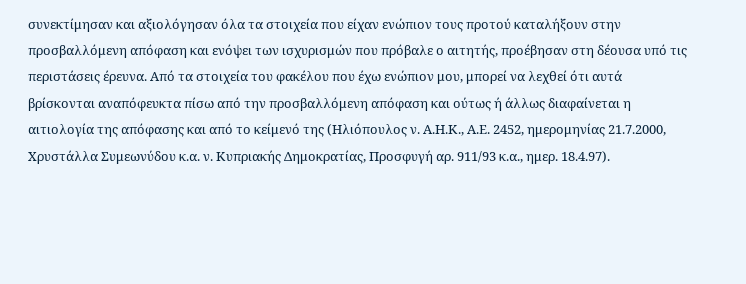συνεκτίμησαν και αξιολόγησαν όλα τα στοιχεία που είχαν ενώπιον τους προτού καταλήξουν στην προσβαλλόμενη απόφαση και ενόψει των ισχυρισμών που πρόβαλε ο αιτητής, προέβησαν στη δέουσα υπό τις περιστάσεις έρευνα. Από τα στοιχεία του φακέλου που έχω ενώπιον μου, μπορεί να λεχθεί ότι αυτά βρίσκονται αναπόφευκτα πίσω από την προσβαλλόμενη απόφαση και ούτως ή άλλως διαφαίνεται η αιτιολογία της απόφασης και από το κείμενό της (Ηλιόπουλος ν. Α.Η.Κ., Α.Ε. 2452, ημερομηνίας 21.7.2000, Χρυστάλλα Συμεωνύδου κ.α. ν. Κυπριακής Δημοκρατίας, Προσφυγή αρ. 911/93 κ.α., ημερ. 18.4.97).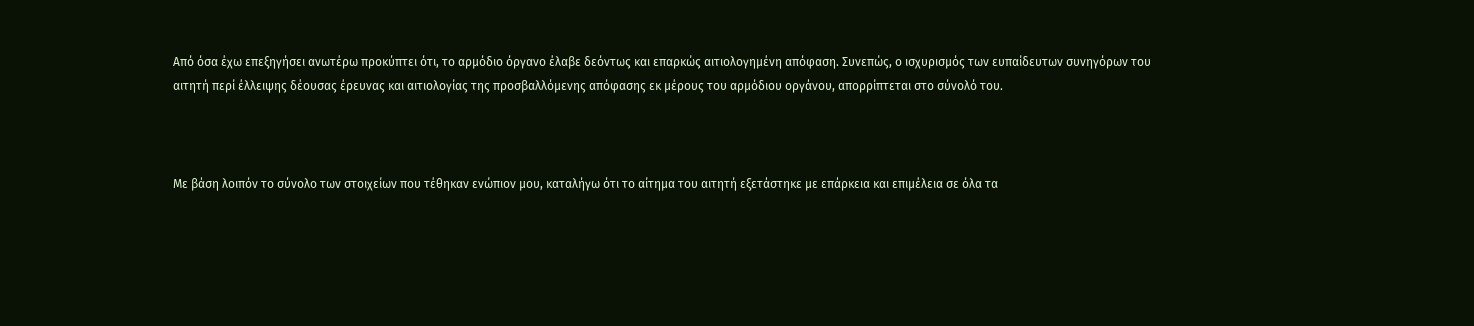Από όσα έχω επεξηγήσει ανωτέρω προκύπτει ότι, το αρμόδιο όργανο έλαβε δεόντως και επαρκώς αιτιολογημένη απόφαση. Συνεπώς, ο ισχυρισμός των ευπαίδευτων συνηγόρων του αιτητή περί έλλειψης δέουσας έρευνας και αιτιολογίας της προσβαλλόμενης απόφασης εκ μέρους του αρμόδιου οργάνου, απορρίπτεται στο σύνολό του.



Με βάση λοιπόν το σύνολο των στοιχείων που τέθηκαν ενώπιον μου, καταλήγω ότι το αίτημα του αιτητή εξετάστηκε με επάρκεια και επιμέλεια σε όλα τα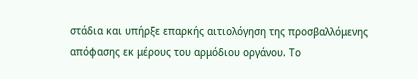στάδια και υπήρξε επαρκής αιτιολόγηση της προσβαλλόμενης απόφασης εκ μέρους του αρμόδιου οργάνου. Το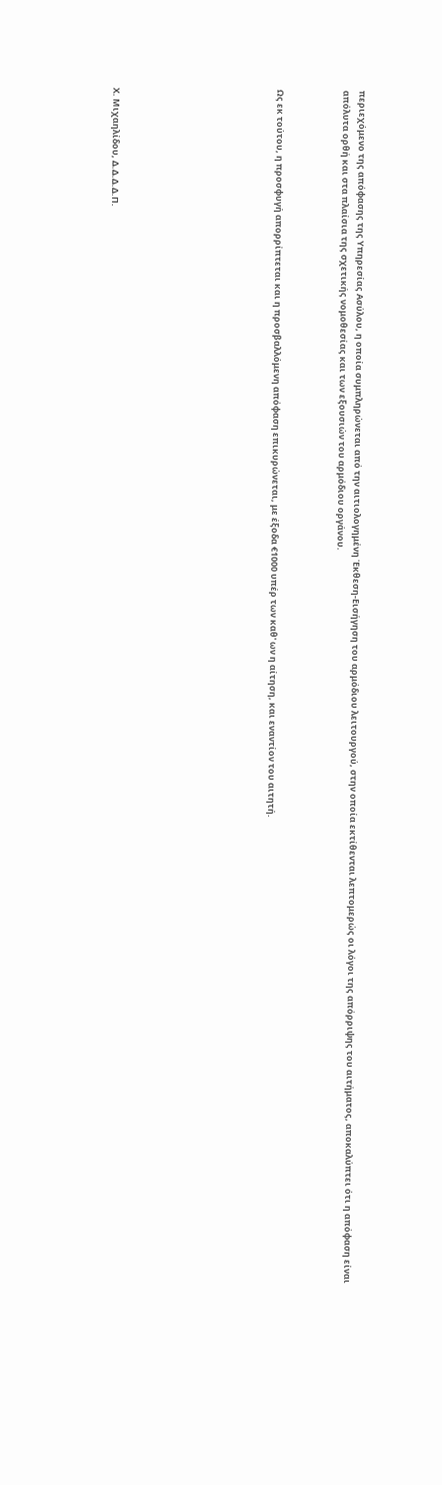περιεχόμενο της απόφασης της Υπηρεσίας Ασύλου, η οποία συμπληρώνεται από την αιτιολογημένη Έκθεση-Εισήγηση του αρμόδιου λειτουργού, στην οποία εκτίθενται λεπτομερώς οι λόγοι της απόρριψης του αιτήματος, αποκαλύπτει ότι η απόφαση είναι απόλυτα ορθή και στα πλαίσια της σχετικής νομοθεσίας και των εξουσιών του αρμόδιου οργάνου.



Ως εκ τούτου, η προσφυγή απορρίπτεται και η προσβαλλόμενη απόφαση επικυρώνεται, με έξοδα €1000 υπέρ των καθ' ων η αίτηση, και εναντίον του αιτητή.









Χ. Μιχαηλίδου, Δ.Δ.Δ.Δ.Π.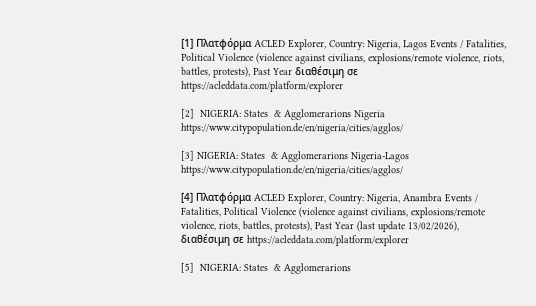[1] Πλατφόρμα ACLED Explorer, Country: Nigeria, Lagos Events / Fatalities, Political Violence (violence against civilians, explosions/remote violence, riots, battles, protests), Past Year διαθέσιμη σε https://acleddata.com/platform/explorer

[2]  NIGERIA: States  & Agglomerarions Nigeria https://www.citypopulation.de/en/nigeria/cities/agglos/

[3] NIGERIA: States  & Agglomerarions Nigeria-Lagos  https://www.citypopulation.de/en/nigeria/cities/agglos/

[4] Πλατφόρμα ACLED Explorer, Country: Nigeria, Anambra Events / Fatalities, Political Violence (violence against civilians, explosions/remote violence, riots, battles, protests), Past Year (last update 13/02/2026), διαθέσιμη σε https://acleddata.com/platform/explorer

[5]  NIGERIA: States  & Agglomerarions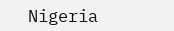Nigeria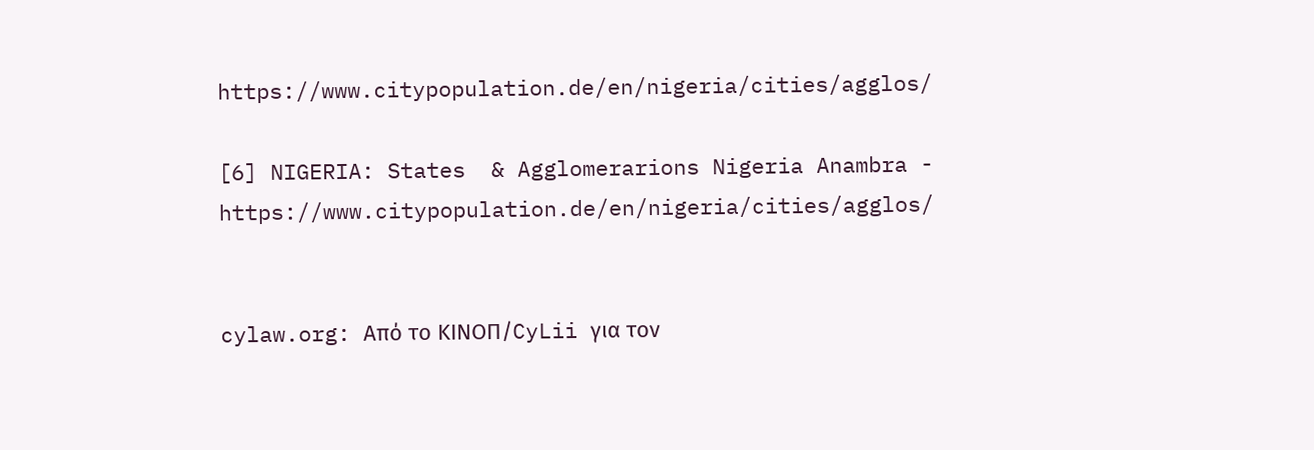https://www.citypopulation.de/en/nigeria/cities/agglos/

[6] NIGERIA: States  & Agglomerarions Nigeria Anambra - https://www.citypopulation.de/en/nigeria/cities/agglos/


cylaw.org: Από το ΚΙΝOΠ/CyLii για τον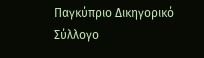Παγκύπριο Δικηγορικό Σύλλογο